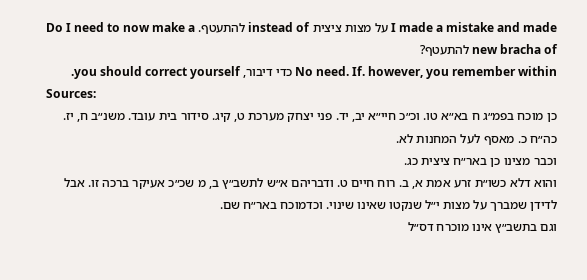I made a mistake and made על מצות ציצית instead of להתעטף. Do I need to now make a new bracha of להתעטף?
No need. If. however, you remember within כדי דיבור, you should correct yourself.
Sources:
כן מוכח בפמ״ג ח בא״א טו. וכ״כ חיי״א יב, יד. פני יצחק מערכת ט, קיג. סידור בית עובד. משנ״ב ח, יז. כה״ח כ. מאסף לעל המחנות לא.
וכבר מצינו כן באר״ח ציצית כג.
והוא דלא כשו״ת זרע אמת א, ב. רוח חיים ט. ודבריהם א״ש לתשב״ץ ב, מ שכ״כ אעיקר ברכה זו. אבל לדידן שמברך על מצות י״ל שנקטו שאינו שינוי. וכדמוכח באר״ח שם.
וגם בתשב״ץ אינו מוכרח דס״ל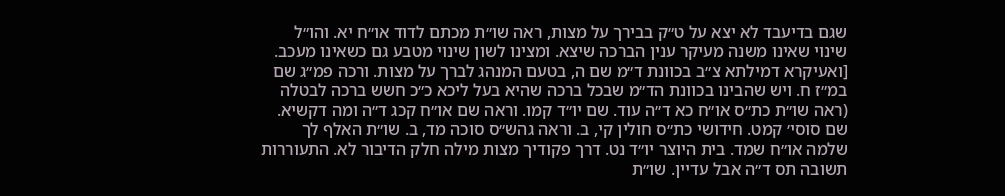שגם בדיעבד לא יצא על ט״ק בבירך על מצות, ראה שו״ת מכתם לדוד או״ח יא. והו״ל שינוי שאינו משנה מעיקר ענין הברכה שיצא. ומצינו לשון שינוי מטבע גם כשאינו מעכב.
[ואעיקרא דמילתא צ״ב בכוונת ד״מ שם ה, בטעם המנהג לברך על מצות. ורכה פמ״ג שם במ״ז ח. ויש שהבינו בכוונת הד״מ שבכל ברכה שהיא בעל ליכא כ״כ חשש ברכה לבטלה (ראה שו״ת כת״ס או״ח כא ד״ה עוד. שם יו״ד קמו. וראה שם או״ח קכג ד״ה ומה דקשיא. שם סוסי׳ קמט. חידושי כת״ס חולין קי, ב. וראה גהש״ס סוכה מד, ב. שו״ת האלף לך שלמה או״ח שמד. בית היוצר יו״ד נט. דרך פקודיך מצות מילה חלק הדיבור לא. התעוררות תשובה תס ד״ה אבל עדיין. שו״ת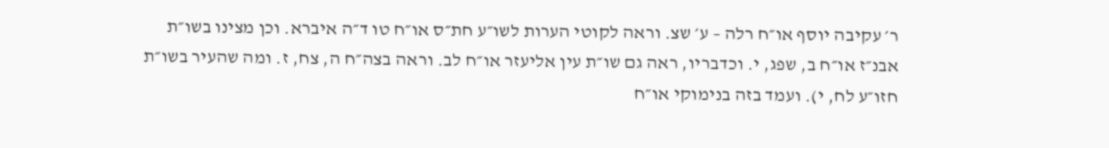ר׳ עקיבה יוסף או״ח רלה – ע׳ שצ. וראה לקוטי הערות לשו״ע חת״ס או״ח טו ד״ה איברא. וכן מצינו בשו״ת אבנ״ז או״ח ב, שפג, י. וכדבריו, ראה גם שו״ת עין אליעזר או״ח לב. וראה בצה״ח ה, צח, ז. ומה שהעיר בשו״ת חזו״ע לח, י). ועמד בזה בנימוקי או״ח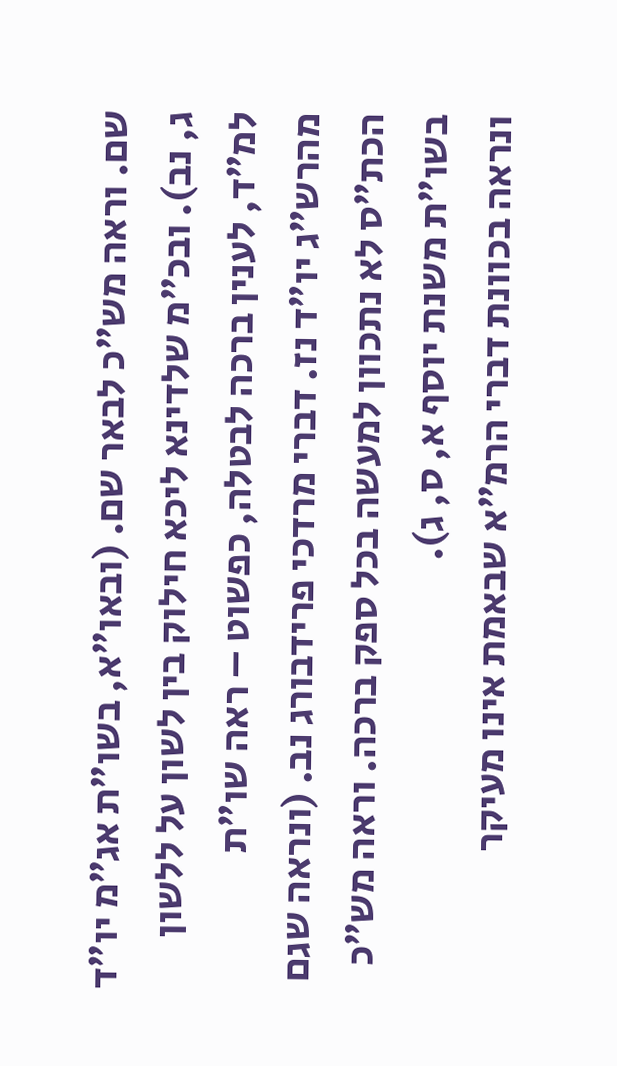שם. וראה מש״כ לבאר שם. (ובאו״א, בשו״ת אג״מ יו״ד ג, נב). ובכ״מ שלדינא ליכא חילוק בין לשון על ללשון למ״ד, לענין ברכה לבטלה, כפשוט – ראה שו״ת מהרש״ג יו״ד נז. דברי מרדכי פרידבורג נב. (ונראה שגם הכת״ס לא נתכוון למעשה בכל ספק ברכה. וראה מש״כ בשו״ת משנת יוסף א, ס, ג).
ונראה בכוונת דברי הרמ״א שבאמת אינו מעיקר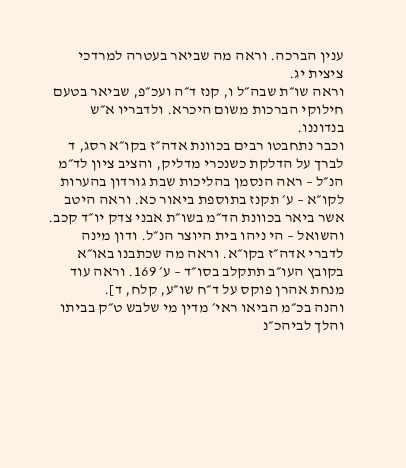ענין הברכה. וראה מה שביאר בעטרה למרדכי ציצית יג.
וראה שו״ת שבה״ל ו, קנז ד״ה ועכ״פ, שביאר בטעם חילוקי הברכות משום היכרא. ולדבריו א״ש בנדוננו.
וכבר נתחבטו רבים בכוונת אדה״ז בקו״א רסג, ד לברך על הדלקת כשנכרי מדליק, והציב ציון לד״מ הנ״ל – ראה הנסמן בהליכות שבת גורדון בהערות לקו״א – ע׳ תקנז בתוספת ביאור כא. וראה היטב אשר ביאר בכוונת הד״מ בשו״ת אבני צדק יו״ד קכב. והשואל – הי ניהו בית היוצר הנ״ל. ודון מינה לדברי אדה״ז בקו״א. וראה מה שכתבנו באו״א בקובץ העו״ב תתקלב בסו״ד – ע׳ 169. וראה עוד מנחת אהרן פוקס על ד״ח שו״ע, קלח, ד].
והנה בכ״מ הביאו ראי׳ מדין מי שלבש ט״ק בביתו והלך לביהכ״נ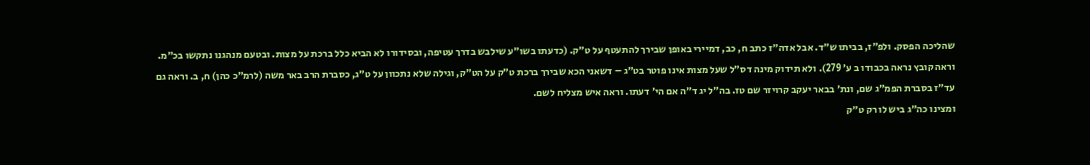שהליכה הפסק. ולפ״ז, בביתו ש״ד. אבל אדה״ז כתב ח, כב, דמיירי באופן שבירך להתעטף על ט״ק. (כדעתו בשו״ע שילבש בדרך עטיפה, ובסידורו לא הביא כלל ברכת על מצות. ובטעם מנהגנו נתקשו בכ״מ. וראה קובץ נראה בכבודו ב ע׳ 279). ולא תידוק מינה דס״ל שעל מצות אינו פוטר בט״ג – דשאני הכא שבירך ברכת ט״ק על הט״ק, וגילה שלא נתכוון על ט״ג, כסברת הרב באר משה (לרמ״כ כהן) ח, ב. וראה גם עד״ז בסברת הפמ״ג שם, ונת׳ בבאר יעקב קרויזר שם טז. בה״ל יג ד״ה אם הי׳ דעתו. וראה איש מצליח לשם.
ומצינו כה״ג ביש לו רק ט״ק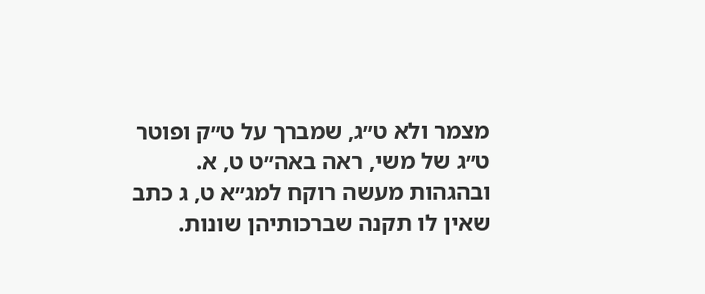מצמר ולא ט״ג, שמברך על ט״ק ופוטר ט״ג של משי, ראה באה״ט ט, א. ובהגהות מעשה רוקח למג״א ט, ג כתב שאין לו תקנה שברכותיהן שונות.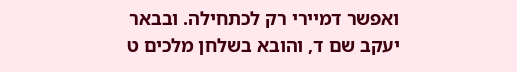ואפשר דמיירי רק לכתחילה. ובבאר יעקב שם ד, והובא בשלחן מלכים ט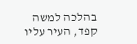בהלכה למשה קפד, העיר עליו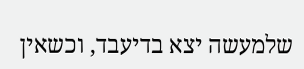שלמעשה יצא בדיעבד, וכשאין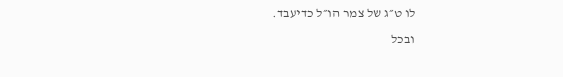לו ט״ג של צמר הו״ל כדיעבד.
ובכל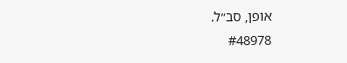אופן, סב״ל.
#48978